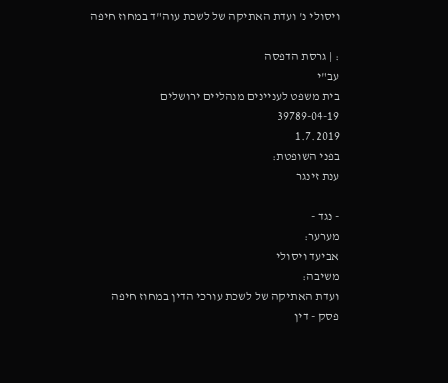ויסולי נ' ועדת האתיקה של לשכת עוה"ד במחוז חיפה

: | גרסת הדפסה
עב"י
בית משפט לעניינים מנהליים ירושלים
39789-04-19
1.7.2019
בפני השופטת:
ענת זינגר

- נגד -
מערער:
אביעד ויסולי
משיבה:
ועדת האתיקה של לשכת עורכי הדין במחוז חיפה
פסק - דין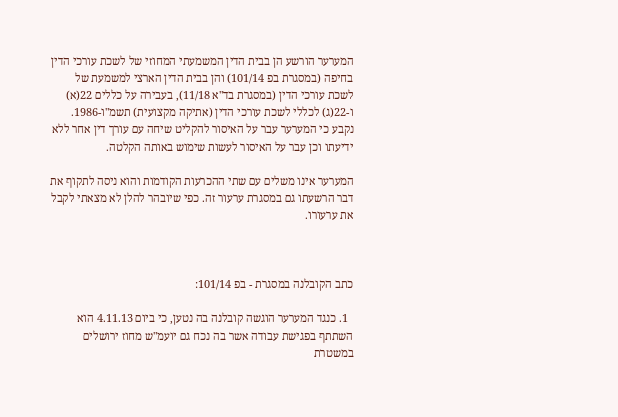המערער הורשע הן בבית הדין המשמעתי המחוזי של לשכת עורכי הדין בחיפה (במסגרת בפ 101/14) והן בבית הדין הארצי למשמעת של לשכת עורכי הדין (במסגרת בד"א 11/18), בעבירה על כללים 22(א) ו-22(ג) לכללי לשכת עורכי הדין (אתיקה מקצועית) תשמ"ו-1986. נקבע כי המערער עבר על האיסור להקליט שיחה עם עורך דין אחר ללא ידיעתו וכן עבר על האיסור לעשות שימוש באותה הקלטה.

המערער אינו משלים עם שתי ההכרעות הקודמות והוא ניסה לתקוף את דבר הרשעתו גם במסגרת ערעור זה. כפי שיובהר להלן לא מצאתי לקבל את ערעורו.



כתב הקובלנה במסגרת - בפ 101/14:

  1. כנגד המערער הוגשה קובלנה בה נטען, כי ביום 4.11.13 הוא השתתף בפגישת עבודה אשר בה נכח גם יועמ"ש מחוז ירושלים במשטרת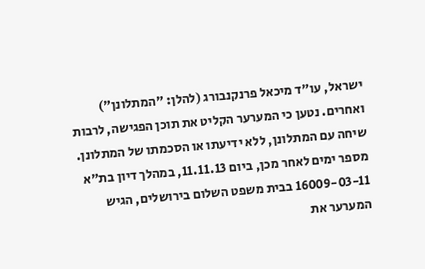ישראל, עו"ד מיכאל פרנקנבורג (להלן: "המתלונן") ואחרים. נטען כי המערער הקליט את תוכן הפגישה, לרבות שיחה עם המתלונן, ללא ידיעתו או הסכמתו של המתלונן. מספר ימים לאחר מכן, ביום 11.11.13, במהלך דיון בת"א 16009-03-11 בבית משפט השלום בירושלים, הגיש המערער את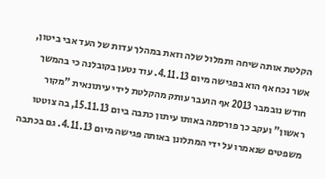הקלטת אותה שיחה ותמלול שלה וזאת במהלך עדות של העד אבי ביטון, אשר נכח אף הוא בפגישה מיום 4.11.13. עוד נטען בקובלנה כי בהמשך חודש נובמבר 2013 אף הועבר עותק מהקלטת לידי עיתונאית "מקור ראשון" ועקב כך פורסמה באותו עיתון כתבה ביום 15.11.13, בה צוטטו משפטים שנאמרו על ידי המתלונן באותה פגישה מיום 4.11.13. גם בכתבה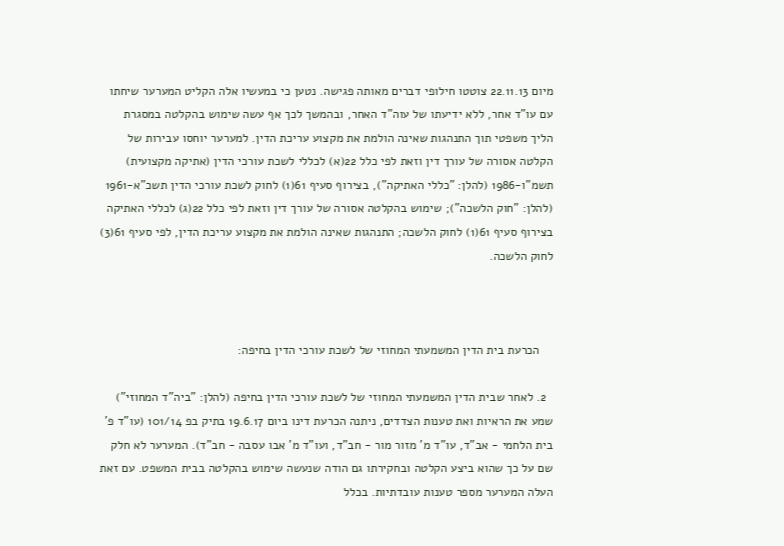מיום 22.11.13 צוטטו חילופי דברים מאותה פגישה. נטען כי במעשיו אלה הקליט המערער שיחתו עם עו"ד אחר, ללא ידיעתו של עוה"ד האחר, ובהמשך לכך אף עשה שימוש בהקלטה במסגרת הליך משפטי תוך התנהגות שאינה הולמת את מקצוע עריכת הדין. למערער יוחסו עבירות של הקלטה אסורה של עורך דין וזאת לפי כלל 22(א) לכללי לשכת עורכי הדין (אתיקה מקצועית) תשמ"ו-1986 (להלן: "כללי האתיקה"), בצירוף סעיף 61(1) לחוק לשכת עורכי הדין תשכ"א-1961 (להלן: "חוק הלשכה"); שימוש בהקלטה אסורה של עורך דין וזאת לפי כלל 22(ג) לכללי האתיקה בצירוף סעיף 61(1) לחוק הלשכה; התנהגות שאינה הולמת את מקצוע עריכת הדין, לפי סעיף 61(3) לחוק הלשכה.



    הכרעת בית הדין המשמעתי המחוזי של לשכת עורכי הדין בחיפה:

  2. לאחר שבית הדין המשמעתי המחוזי של לשכת עורכי הדין בחיפה (להלן: "ביה"ד המחוזי") שמע את הראיות ואת טענות הצדדים, ניתנה הכרעת דינו ביום 19.6.17 בתיק בפ 101/14 (עו"ד פ' בית הלחמי - אב"ד, עו"ד מ' מזור מור - חב"ד, ועו"ד מ' אבו עסבה - חב"ד). המערער לא חלק שם על כך שהוא ביצע הקלטה ובחקירתו גם הודה שנעשה שימוש בהקלטה בבית המשפט. עם זאת העלה המערער מספר טענות עובדתיות. בכלל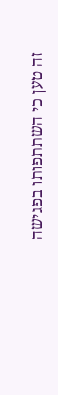זה טען כי השתתפותו בפגישה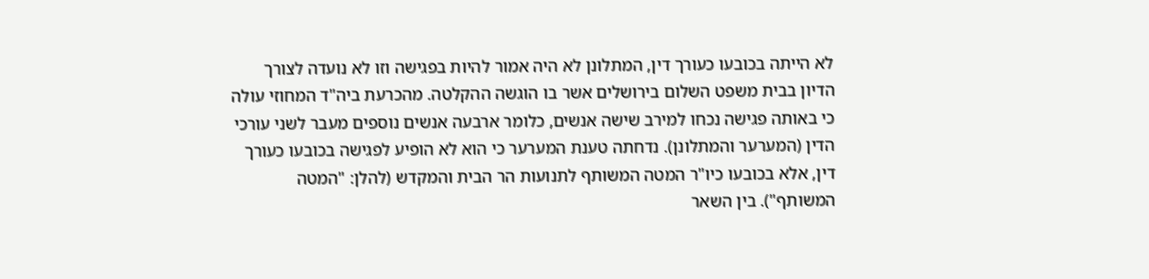לא הייתה בכובעו כעורך דין, המתלונן לא היה אמור להיות בפגישה וזו לא נועדה לצורך הדיון בבית משפט השלום בירושלים אשר בו הוגשה ההקלטה. מהכרעת ביה"ד המחוזי עולה כי באותה פגישה נכחו למירב שישה אנשים, כלומר ארבעה אנשים נוספים מעבר לשני עורכי הדין (המערער והמתלונן). נדחתה טענת המערער כי הוא לא הופיע לפגישה בכובעו כעורך דין, אלא בכובעו כיו"ר המטה המשותף לתנועות הר הבית והמקדש (להלן: "המטה המשותף"). בין השאר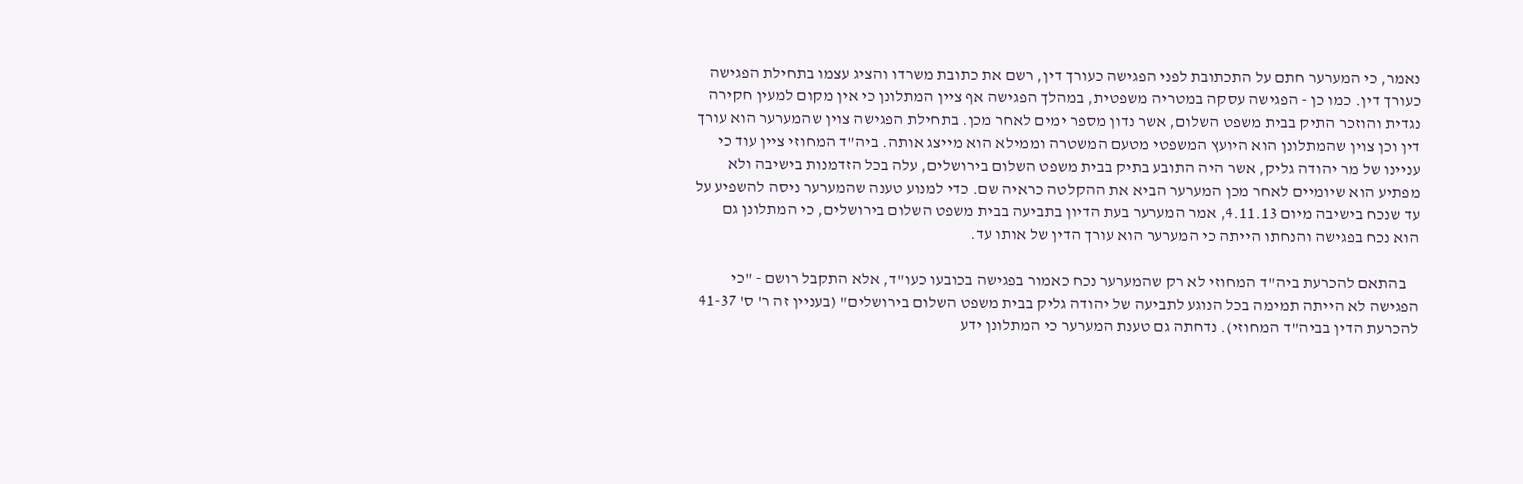נאמר, כי המערער חתם על התכתובת לפני הפגישה כעורך דין, רשם את כתובת משרדו והציג עצמו בתחילת הפגישה כעורך דין. כמו כן - הפגישה עסקה במטריה משפטית, במהלך הפגישה אף ציין המתלונן כי אין מקום למעין חקירה נגדית והוזכר התיק בבית משפט השלום, אשר נדון מספר ימים לאחר מכן. בתחילת הפגישה צוין שהמערער הוא עורך דין וכן צוין שהמתלונן הוא היועץ המשפטי מטעם המשטרה וממילא הוא מייצג אותה. ביה"ד המחוזי ציין עוד כי עניינו של מר יהודה גליק, אשר היה התובע בתיק בבית משפט השלום בירושלים, עלה בכל הזדמנות בישיבה ולא מפתיע הוא שיומיים לאחר מכן המערער הביא את ההקלטה כראיה שם. כדי למנוע טענה שהמערער ניסה להשפיע על עד שנכח בישיבה מיום 4.11.13, אמר המערער בעת הדיון בתביעה בבית משפט השלום בירושלים, כי המתלונן גם הוא נכח בפגישה והנחתו הייתה כי המערער הוא עורך הדין של אותו עד.

    בהתאם להכרעת ביה"ד המחוזי לא רק שהמערער נכח כאמור בפגישה בכובעו כעו"ד, אלא התקבל רושם - "כי הפגישה לא הייתה תמימה בכל הנוגע לתביעה של יהודה גליק בבית משפט השלום בירושלים" (בעניין זה ר' ס' 41-37 להכרעת הדין בביה"ד המחוזי). נדחתה גם טענת המערער כי המתלונן ידע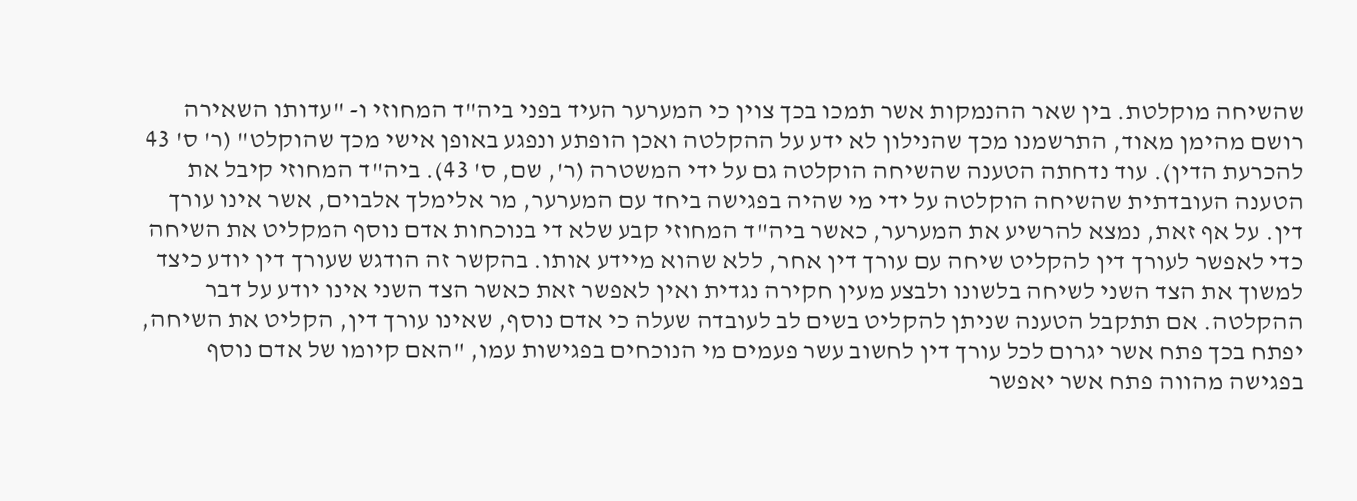שהשיחה מוקלטת. בין שאר ההנמקות אשר תמכו בכך צוין כי המערער העיד בפני ביה"ד המחוזי ו- "עדותו השאירה רושם מהימן מאוד, התרשמנו מכך שהנילון לא ידע על ההקלטה ואכן הופתע ונפגע באופן אישי מכך שהוקלט" (ר' ס' 43 להכרעת הדין). עוד נדחתה הטענה שהשיחה הוקלטה גם על ידי המשטרה (ר', שם, ס' 43). ביה"ד המחוזי קיבל את הטענה העובדתית שהשיחה הוקלטה על ידי מי שהיה בפגישה ביחד עם המערער, מר אלימלך אלבוים, אשר אינו עורך דין. על אף זאת, נמצא להרשיע את המערער, כאשר ביה"ד המחוזי קבע שלא די בנוכחות אדם נוסף המקליט את השיחה כדי לאפשר לעורך דין להקליט שיחה עם עורך דין אחר, ללא שהוא מיידע אותו. בהקשר זה הודגש שעורך דין יודע כיצד למשוך את הצד השני לשיחה בלשונו ולבצע מעין חקירה נגדית ואין לאפשר זאת כאשר הצד השני אינו יודע על דבר ההקלטה. אם תתקבל הטענה שניתן להקליט בשים לב לעובדה שעלה כי אדם נוסף, שאינו עורך דין, הקליט את השיחה, יפתח בכך פתח אשר יגרום לכל עורך דין לחשוב עשר פעמים מי הנוכחים בפגישות עמו, "האם קיומו של אדם נוסף בפגישה מהווה פתח אשר יאפשר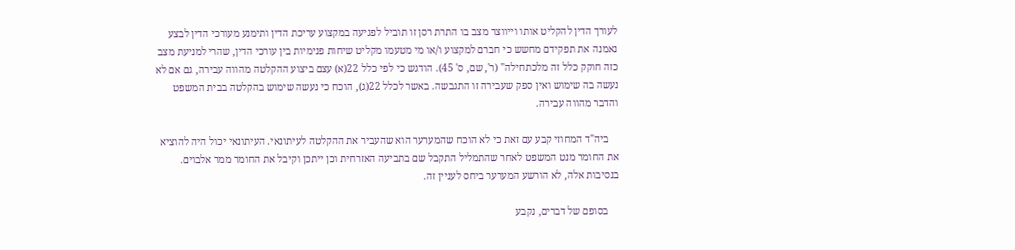לעורך הדין להקליט אותו וייווצר מצב בו התרת רסן זו תוביל לפגיעה במקצוע עריכת הדין ותימנע מעורכי הדין לבצע נאמנה את תפקידם מחשש כי חברם למקצוע ו/או מי מטעמו מקליט שיחות פנימיות בין עורכי הדין, שהרי למניעת מצב כזה חוקק כלל זה מלכתחילה" (ר', שם, ס' 45). הודגש כי לפי כלל 22(א) עצם ביצוע ההקלטה מהווה עבירה, גם אם לא נעשה בה שימוש ואין ספק שעבירה זו התגבשה. באשר לכלל 22(ג), הוכח כי נעשה שימוש בהקלטה בבית המשפט והדבר מהווה עבירה.

    ביה"ד המחוזי קבע עם זאת כי לא הוכח שהמערער הוא שהעביר את ההקלטה לעיתונאי. העיתונאי יכול היה להוציא את החומר מנט המשפט לאחר שהתמליל התקבל שם בתביעה האזרחית וכן ייתכן וקיבל את החומר ממר אלבוים. בנסיבות אלה, לא הורשע המערער ביחס לעניין זה.

    בסופם של דברים, נקבע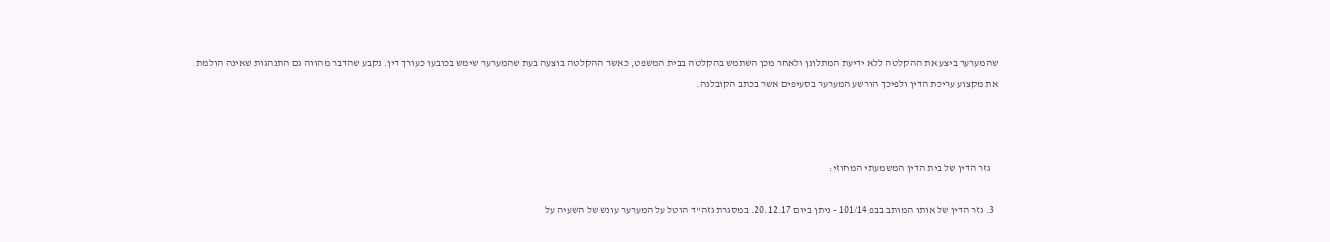שהמערער ביצע את ההקלטה ללא ידיעת המתלונן ולאחר מכן השתמש בהקלטה בבית המשפט, כאשר ההקלטה בוצעה בעת שהמערער שימש בכובעו כעורך דין. נקבע שהדבר מהווה גם התנהגות שאינה הולמת את מקצוע עריכת הדין ולפיכך הורשע המערער בסעיפים אשר בכתב הקובלנה.



    גזר הדין של בית הדין המשמעתי המחוזי:

  3. גזר הדין של אותו המותב בבפ 101/14 - ניתן ביום 20.12.17. במסגרת גזה"ד הוטל על המערער עונש של השעיה על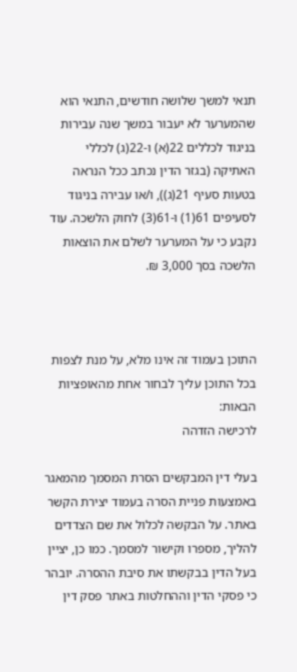תנאי למשך שלושה חודשים, התנאי הוא שהמערער לא יעבור במשך שנה עבירות בניגוד לכללים 22(א) ו-22(ג) לכללי האתיקה (בגזר הדין נכתב ככל הנראה בטעות סעיף 21(ג)), ו/או עבירה בניגוד לסעיפים 61(1) ו-61(3) לחוק הלשכה. עוד נקבע כי על המערער לשלם את הוצאות הלשכה בסך 3,000 ₪.



התוכן בעמוד זה אינו מלא, על מנת לצפות בכל התוכן עליך לבחור אחת מהאופציות הבאות:
לרכישה הזדהה

בעלי דין המבקשים הסרת המסמך מהמאגר באמצעות פניית הסרה בעמוד יצירת הקשר באתר. על הבקשה לכלול את שם הצדדים להליך, מספרו וקישור למסמך. כמו כן, יציין בעל הדין בבקשתו את סיבת ההסרה. יובהר כי פסקי הדין וההחלטות באתר פסק דין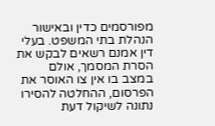מפורסמים כדין ובאישור הנהלת בתי המשפט. בעלי דין אמנם רשאים לבקש את הסרת המסמך, אולם במצב בו אין צו האוסר את הפרסום, ההחלטה להסירו נתונה לשיקול דעת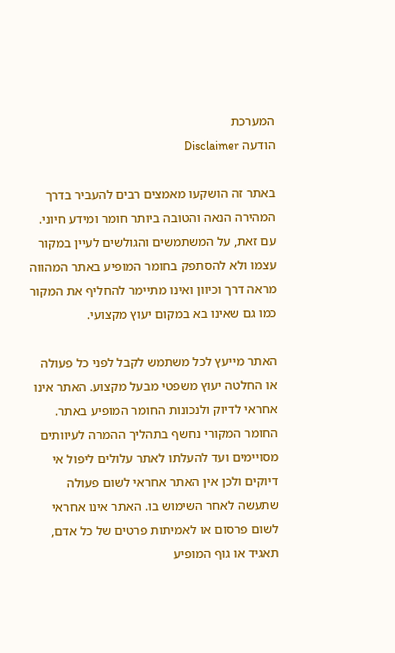המערכת
הודעה Disclaimer

באתר זה הושקעו מאמצים רבים להעביר בדרך המהירה הנאה והטובה ביותר חומר ומידע חיוני. עם זאת, על המשתמשים והגולשים לעיין במקור עצמו ולא להסתפק בחומר המופיע באתר המהווה מראה דרך וכיוון ואינו מתיימר להחליף את המקור כמו גם שאינו בא במקום יעוץ מקצועי.

האתר מייעץ לכל משתמש לקבל לפני כל פעולה או החלטה יעוץ משפטי מבעל מקצוע. האתר אינו אחראי לדיוק ולנכונות החומר המופיע באתר. החומר המקורי נחשף בתהליך ההמרה לעיוותים מסויימים ועד להעלתו לאתר עלולים ליפול אי דיוקים ולכן אין האתר אחראי לשום פעולה שתעשה לאחר השימוש בו. האתר אינו אחראי לשום פרסום או לאמיתות פרטים של כל אדם, תאגיד או גוף המופיע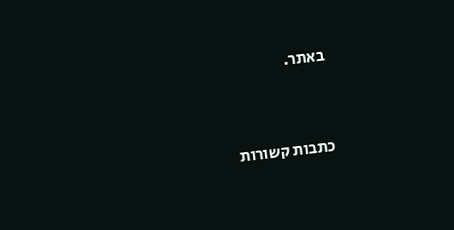באתר.


כתבות קשורות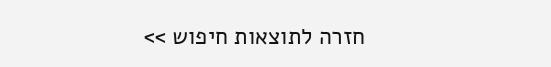חזרה לתוצאות חיפוש >>